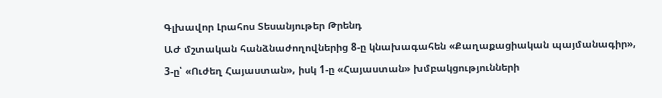Գլխավոր Լրահոս Տեսանյութեր Թրենդ
ԱԺ մշտական հանձնաժողովներից 8-ը կնախագահեն «Քաղաքացիական պայմանագիր», 3-ը՝ «Ուժեղ Հայաստան», իսկ 1-ը «Հայաստան» խմբակցությունների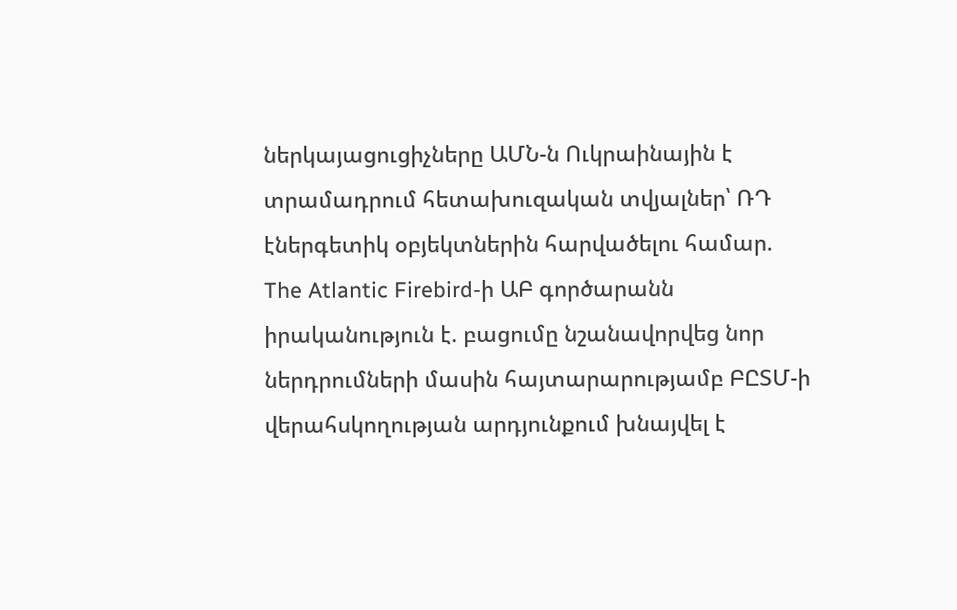ներկայացուցիչները ԱՄՆ-ն Ուկրաինային է տրամադրում հետախուզական տվյալներ՝ ՌԴ էներգետիկ օբյեկտներին հարվածելու համար. The Atlantic Firebird-ի ԱԲ գործարանն իրականություն է. բացումը նշանավորվեց նոր ներդրումների մասին հայտարարությամբ ԲԸՏՄ-ի վերահսկողության արդյունքում խնայվել է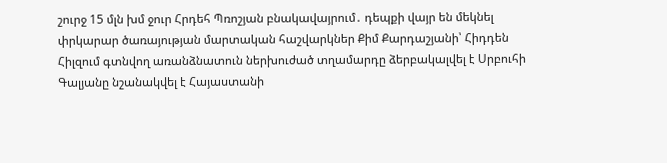շուրջ 15 մլն խմ ջուր Հրդեհ Պռոշյան բնակավայրում․ դեպքի վայր են մեկնել փրկարար ծառայության մարտական հաշվարկներ Քիմ Քարդաշյանի՝ Հիդդեն Հիլզում գտնվող առանձնատուն ներխուժած տղամարդը ձերբակալվել է Սրբուհի Գալյանը նշանակվել է Հայաստանի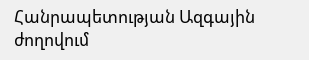Հանրապետության Ազգային ժողովում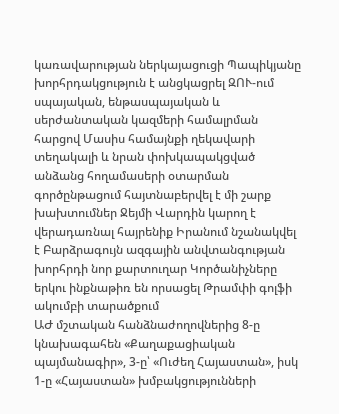կառավարության ներկայացուցի Պապիկյանը խորհրդակցություն է անցկացրել ԶՈՒ-ում սպայական, ենթասպայական և սերժանտական կազմերի համալրման հարցով Մասիս համայնքի ղեկավարի տեղակալի և նրան փոխկապակցված անձանց հողամասերի օտարման գործընթացում հայտնաբերվել է մի շարք խախտումներ Ջեյմի Վարդին կարող է վերադառնալ հայրենիք Իրանում նշանակվել է Բարձրագույն ազգային անվտանգության խորհրդի նոր քարտուղար Կործանիչները երկու ինքնաթիռ են որսացել Թրամփի գոլֆի ակումբի տարածքում
ԱԺ մշտական հանձնաժողովներից 8-ը կնախագահեն «Քաղաքացիական պայմանագիր», 3-ը՝ «Ուժեղ Հայաստան», իսկ 1-ը «Հայաստան» խմբակցությունների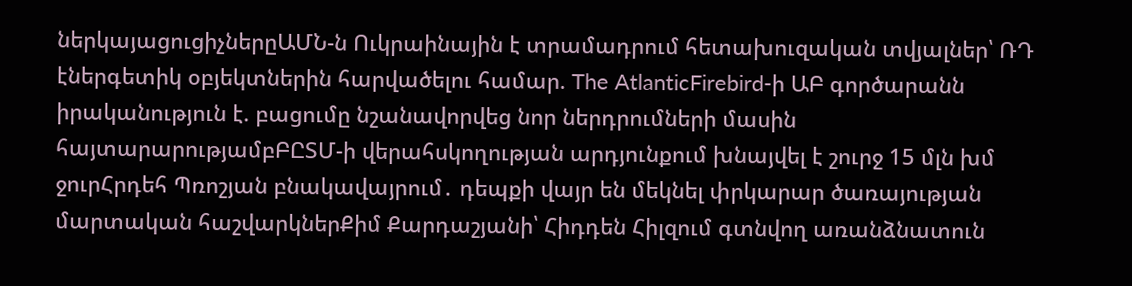ներկայացուցիչներըԱՄՆ-ն Ուկրաինային է տրամադրում հետախուզական տվյալներ՝ ՌԴ էներգետիկ օբյեկտներին հարվածելու համար. The AtlanticFirebird-ի ԱԲ գործարանն իրականություն է. բացումը նշանավորվեց նոր ներդրումների մասին հայտարարությամբԲԸՏՄ-ի վերահսկողության արդյունքում խնայվել է շուրջ 15 մլն խմ ջուրՀրդեհ Պռոշյան բնակավայրում․ դեպքի վայր են մեկնել փրկարար ծառայության մարտական հաշվարկներՔիմ Քարդաշյանի՝ Հիդդեն Հիլզում գտնվող առանձնատուն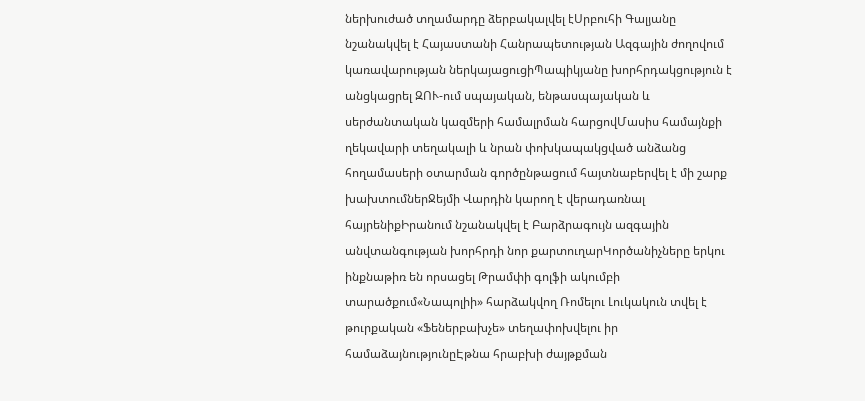ներխուժած տղամարդը ձերբակալվել էՍրբուհի Գալյանը նշանակվել է Հայաստանի Հանրապետության Ազգային ժողովում կառավարության ներկայացուցիՊապիկյանը խորհրդակցություն է անցկացրել ԶՈՒ-ում սպայական, ենթասպայական և սերժանտական կազմերի համալրման հարցովՄասիս համայնքի ղեկավարի տեղակալի և նրան փոխկապակցված անձանց հողամասերի օտարման գործընթացում հայտնաբերվել է մի շարք խախտումներՋեյմի Վարդին կարող է վերադառնալ հայրենիքԻրանում նշանակվել է Բարձրագույն ազգային անվտանգության խորհրդի նոր քարտուղարԿործանիչները երկու ինքնաթիռ են որսացել Թրամփի գոլֆի ակումբի տարածքում«Նապոլիի» հարձակվող Ռոմելու Լուկակուն տվել է թուրքական «Ֆեներբախչե» տեղափոխվելու իր համաձայնությունըԷթնա հրաբխի ժայթքման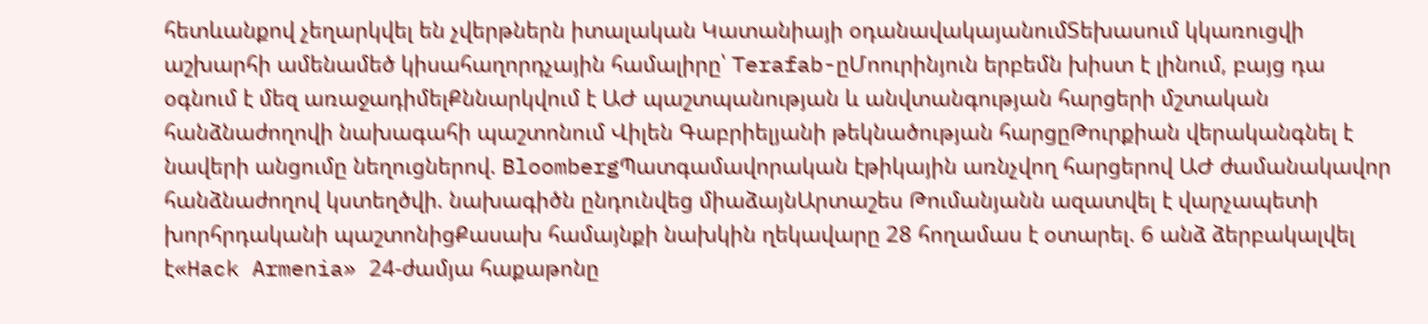հետևանքով չեղարկվել են չվերթներն իտալական Կատանիայի օդանավակայանումՏեխասում կկառուցվի աշխարհի ամենամեծ կիսահաղորդչային համալիրը՝ Terafab-ըՄոուրինյուն երբեմն խիստ է լինում, բայց դա օգնում է մեզ առաջադիմելՔննարկվում է ԱԺ պաշտպանության և անվտանգության հարցերի մշտական հանձնաժողովի նախագահի պաշտոնում Վիլեն Գաբրիելյանի թեկնածության հարցըԹուրքիան վերականգնել է նավերի անցումը նեղուցներով. BloombergՊատգամավորական էթիկային առնչվող հարցերով ԱԺ ժամանակավոր հանձնաժողով կստեղծվի. նախագիծն ընդունվեց միաձայնԱրտաշես Թումանյանն ազատվել է վարչապետի խորհրդականի պաշտոնիցՔասախ համայնքի նախկին ղեկավարը 28 հողամաս է օտարել. 6 անձ ձերբակալվել է«Hack Armenia» 24-ժամյա հաքաթոնը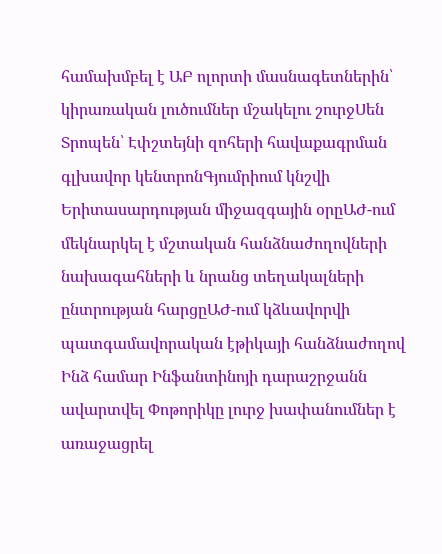համախմբել է ԱԲ ոլորտի մասնագետներին՝ կիրառական լուծումներ մշակելու շուրջՍեն Տրոպեն՝ Էփշտեյնի զոհերի հավաքագրման գլխավոր կենտրոնԳյումրիում կնշվի Երիտասարդության միջազգային օրըԱԺ-ում մեկնարկել է մշտական հանձնաժողովների նախագահների և նրանց տեղակալների ընտրության հարցըԱԺ-ում կձևավորվի պատգամավորական էթիկայի հանձնաժողով Ինձ համար Ինֆանտինոյի դարաշրջանն ավարտվել Փոթորիկը լուրջ խափանումներ է առաջացրել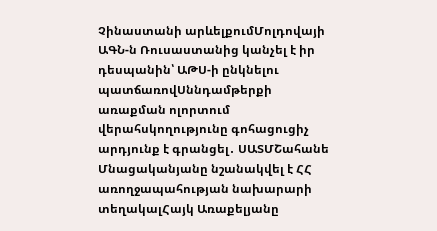Չինաստանի արևելքումՄոլդովայի ԱԳՆ-ն Ռուսաստանից կանչել է իր դեսպանին՝ ԱԹՍ-ի ընկնելու պատճառովՍննդամթերքի առաքման ոլորտում վերահսկողությունը գոհացուցիչ արդյունք է գրանցել․ ՍԱՏՄՇահանե Մնացականյանը նշանակվել է ՀՀ առողջապահության նախարարի տեղակալՀայկ Առաքելյանը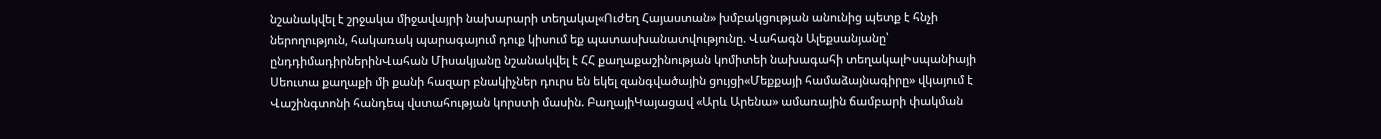նշանակվել է շրջակա միջավայրի նախարարի տեղակալ«Ուժեղ Հայաստան» խմբակցության անունից պետք է հնչի ներողություն, հակառակ պարագայում դուք կիսում եք պատասխանատվությունը. Վահագն Ալեքսանյանը՝ ընդդիմադիրներինՎահան Միսակյանը նշանակվել է ՀՀ քաղաքաշինության կոմիտեի նախագահի տեղակալԻսպանիայի Սեուտա քաղաքի մի քանի հազար բնակիչներ դուրս են եկել զանգվածային ցույցի«Մեքքայի համաձայնագիրը» վկայում է Վաշինգտոնի հանդեպ վստահության կորստի մասին. ԲաղայիԿայացավ «Արև Արենա» ամառային ճամբարի փակման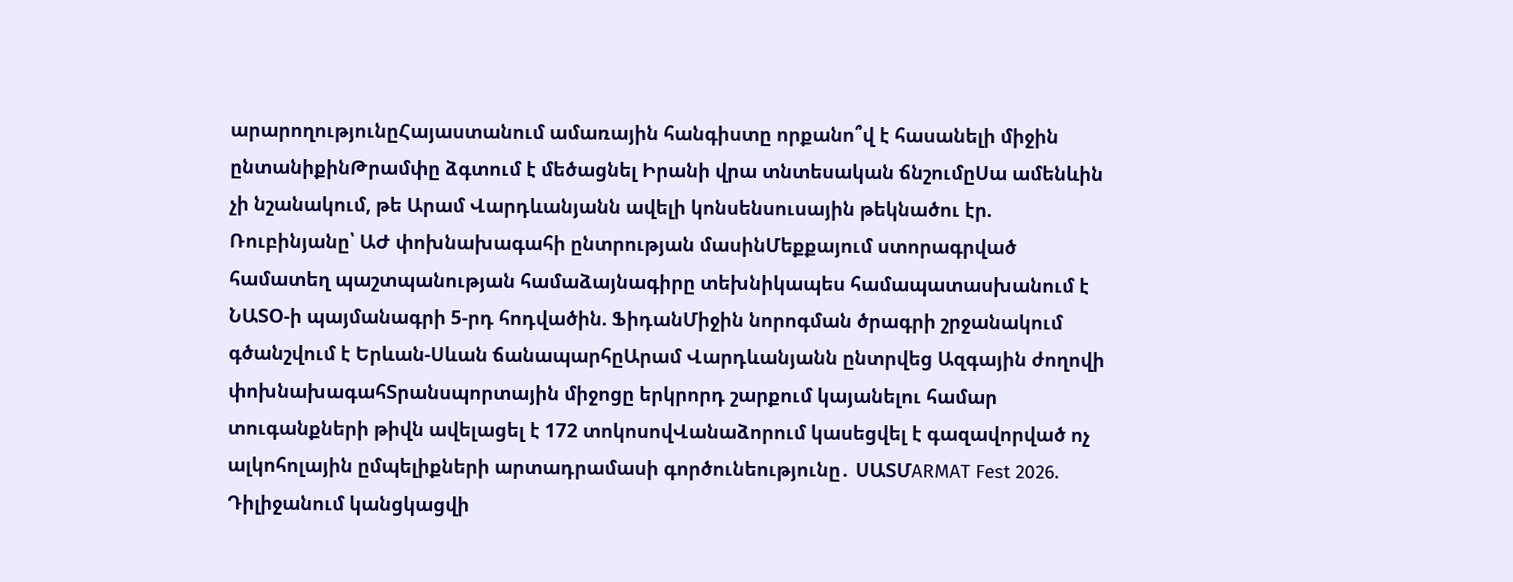արարողությունըՀայաստանում ամառային հանգիստը որքանո՞վ է հասանելի միջին ընտանիքինԹրամփը ձգտում է մեծացնել Իրանի վրա տնտեսական ճնշումըՍա ամենևին չի նշանակում, թե Արամ Վարդևանյանն ավելի կոնսենսուսային թեկնածու էր. Ռուբինյանը՝ ԱԺ փոխնախագահի ընտրության մասինՄեքքայում ստորագրված համատեղ պաշտպանության համաձայնագիրը տեխնիկապես համապատասխանում է ՆԱՏՕ-ի պայմանագրի 5-րդ հոդվածին. ՖիդանՄիջին նորոգման ծրագրի շրջանակում գծանշվում է Երևան-Սևան ճանապարհըԱրամ Վարդևանյանն ընտրվեց Ազգային ժողովի փոխնախագահՏրանսպորտային միջոցը երկրորդ շարքում կայանելու համար տուգանքների թիվն ավելացել է 172 տոկոսովՎանաձորում կասեցվել է գազավորված ոչ ալկոհոլային ըմպելիքների արտադրամասի գործունեությունը․ ՍԱՏՄARMAT Fest 2026. Դիլիջանում կանցկացվի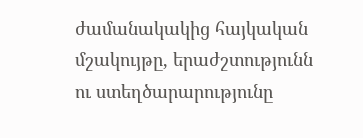ժամանակակից հայկական մշակույթը, երաժշտությունն ու ստեղծարարությունը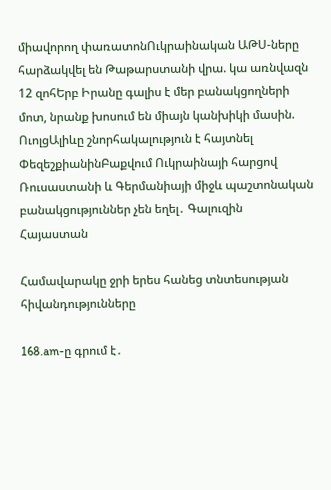միավորող փառատոնՈւկրաինական ԱԹՍ-ները հարձակվել են Թաթարստանի վրա. կա առնվազն 12 զոհԵրբ Իրանը գալիս է մեր բանակցողների մոտ, նրանք խոսում են միայն կանխիկի մասին. ՈւոլցԱլիևը շնորհակալություն է հայտնել ՓեզեշքիանինԲաքվում Ուկրաինայի հարցով Ռուսաստանի և Գերմանիայի միջև պաշտոնական բանակցություններ չեն եղել․ Գալուզին
Հայաստան

Համավարակը ջրի երես հանեց տնտեսության հիվանդությունները

168.am-ը գրում է․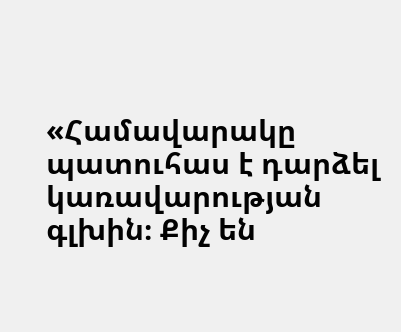«Համավարակը պատուհաս է դարձել կառավարության գլխին։ Քիչ են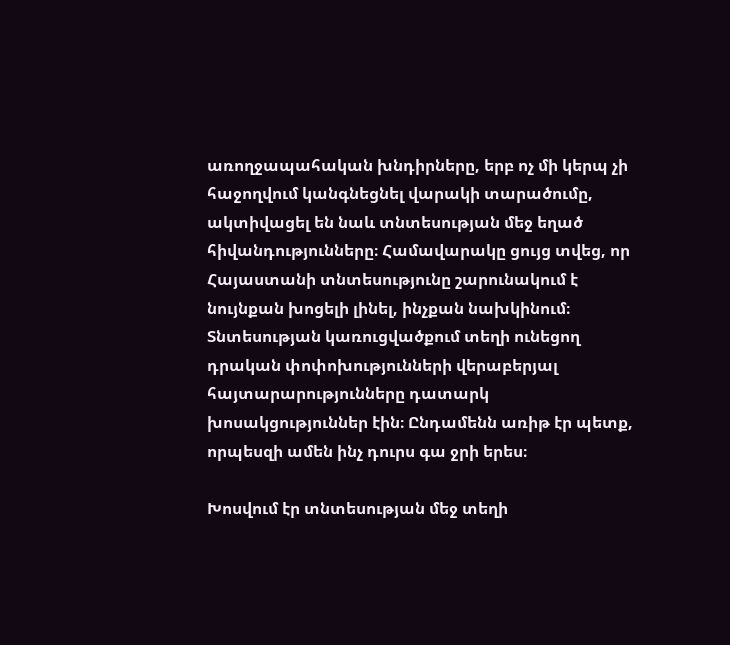առողջապահական խնդիրները, երբ ոչ մի կերպ չի հաջողվում կանգնեցնել վարակի տարածումը, ակտիվացել են նաև տնտեսության մեջ եղած հիվանդությունները։ Համավարակը ցույց տվեց, որ Հայաստանի տնտեսությունը շարունակում է նույնքան խոցելի լինել, ինչքան նախկինում։ Տնտեսության կառուցվածքում տեղի ունեցող դրական փոփոխությունների վերաբերյալ հայտարարությունները դատարկ խոսակցություններ էին։ Ընդամենն առիթ էր պետք, որպեսզի ամեն ինչ դուրս գա ջրի երես։

Խոսվում էր տնտեսության մեջ տեղի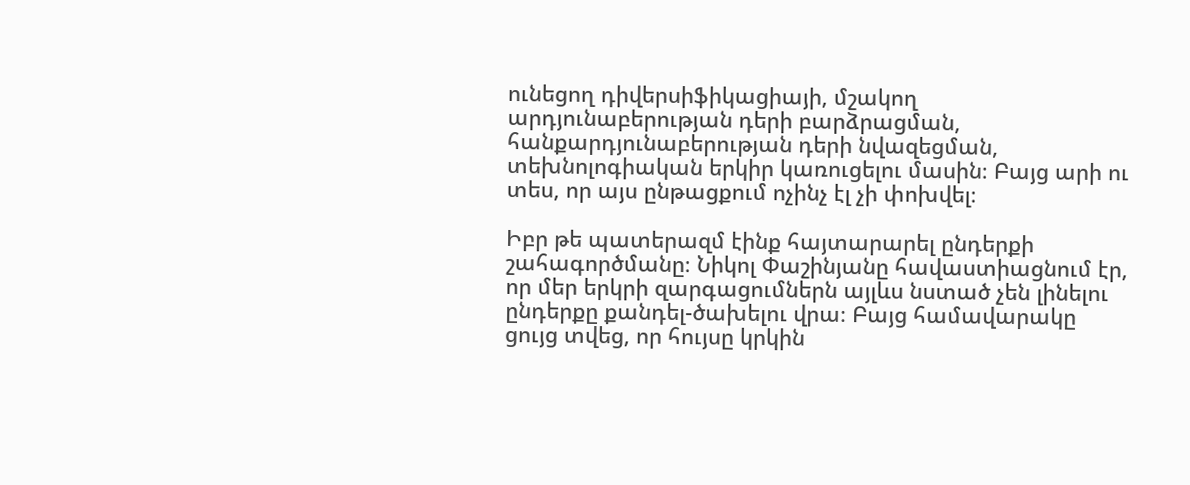ունեցող դիվերսիֆիկացիայի, մշակող արդյունաբերության դերի բարձրացման, հանքարդյունաբերության դերի նվազեցման, տեխնոլոգիական երկիր կառուցելու մասին։ Բայց արի ու տես, որ այս ընթացքում ոչինչ էլ չի փոխվել։

Իբր թե պատերազմ էինք հայտարարել ընդերքի շահագործմանը։ Նիկոլ Փաշինյանը հավաստիացնում էր, որ մեր երկրի զարգացումներն այլևս նստած չեն լինելու ընդերքը քանդել-ծախելու վրա։ Բայց համավարակը ցույց տվեց, որ հույսը կրկին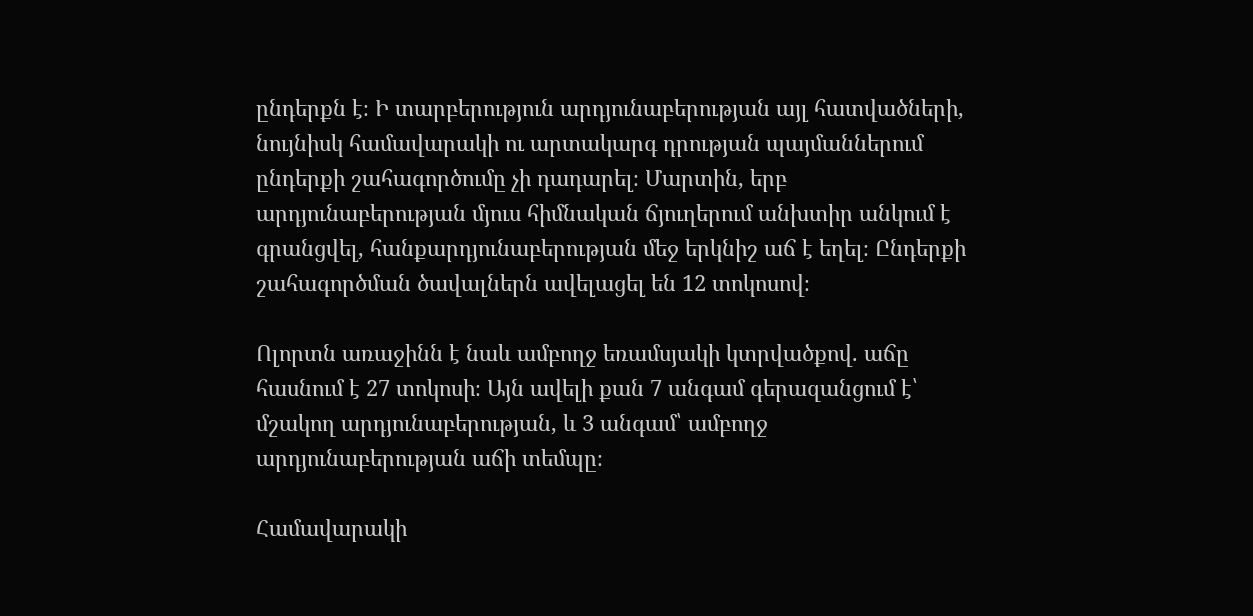ընդերքն է։ Ի տարբերություն արդյունաբերության այլ հատվածների, նույնիսկ համավարակի ու արտակարգ դրության պայմաններում ընդերքի շահագործումը չի դադարել։ Մարտին, երբ արդյունաբերության մյուս հիմնական ճյուղերում անխտիր անկում է գրանցվել, հանքարդյունաբերության մեջ երկնիշ աճ է եղել։ Ընդերքի շահագործման ծավալներն ավելացել են 12 տոկոսով։

Ոլորտն առաջինն է նաև ամբողջ եռամսյակի կտրվածքով. աճը հասնում է 27 տոկոսի։ Այն ավելի քան 7 անգամ գերազանցում է՝ մշակող արդյունաբերության, և 3 անգամ՝ ամբողջ արդյունաբերության աճի տեմպը։

Համավարակի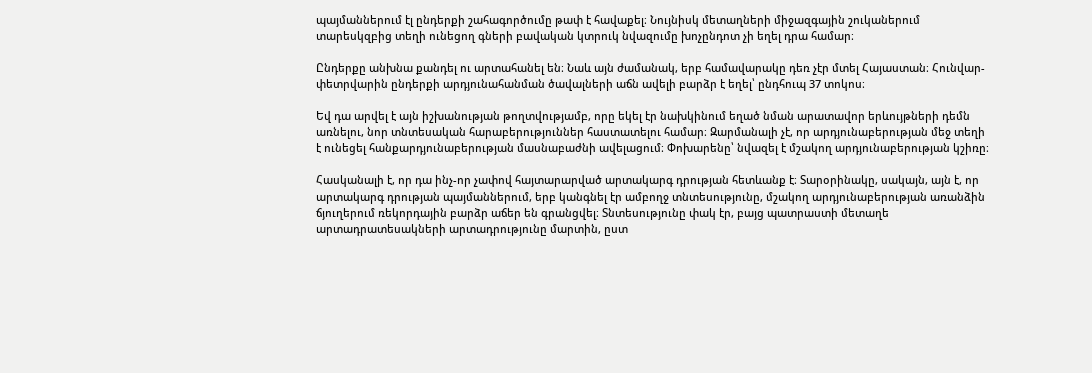պայմաններում էլ ընդերքի շահագործումը թափ է հավաքել։ Նույնիսկ մետաղների միջազգային շուկաներում տարեսկզբից տեղի ունեցող գների բավական կտրուկ նվազումը խոչընդոտ չի եղել դրա համար։

Ընդերքը անխնա քանդել ու արտահանել են։ Նաև այն ժամանակ, երբ համավարակը դեռ չէր մտել Հայաստան։ Հունվար-փետրվարին ընդերքի արդյունահանման ծավալների աճն ավելի բարձր է եղել՝ ընդհուպ 37 տոկոս։

Եվ դա արվել է այն իշխանության թողտվությամբ, որը եկել էր նախկինում եղած նման արատավոր երևույթների դեմն առնելու, նոր տնտեսական հարաբերություններ հաստատելու համար։ Զարմանալի չէ, որ արդյունաբերության մեջ տեղի է ունեցել հանքարդյունաբերության մասնաբաժնի ավելացում։ Փոխարենը՝ նվազել է մշակող արդյունաբերության կշիռը։

Հասկանալի է, որ դա ինչ-որ չափով հայտարարված արտակարգ դրության հետևանք է։ Տարօրինակը, սակայն, այն է, որ արտակարգ դրության պայմաններում, երբ կանգնել էր ամբողջ տնտեսությունը, մշակող արդյունաբերության առանձին ճյուղերում ռեկորդային բարձր աճեր են գրանցվել։ Տնտեսությունը փակ էր, բայց պատրաստի մետաղե արտադրատեսակների արտադրությունը մարտին, ըստ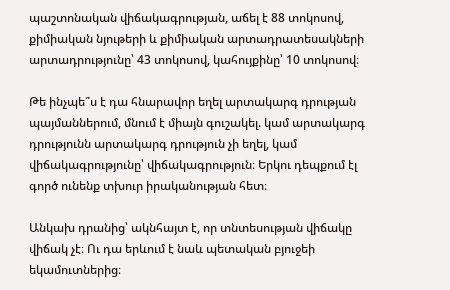պաշտոնական վիճակագրության, աճել է 88 տոկոսով, քիմիական նյութերի և քիմիական արտադրատեսակների արտադրությունը՝ 43 տոկոսով, կահույքինը՝ 10 տոկոսով։

Թե ինչպե՞ս է դա հնարավոր եղել արտակարգ դրության պայմաններում, մնում է միայն գուշակել. կամ արտակարգ դրությունն արտակարգ դրություն չի եղել, կամ վիճակագրությունը՝ վիճակագրություն։ Երկու դեպքում էլ գործ ունենք տխուր իրականության հետ։

Անկախ դրանից՝ ակնհայտ է, որ տնտեսության վիճակը վիճակ չէ։ Ու դա երևում է նաև պետական բյուջեի եկամուտներից։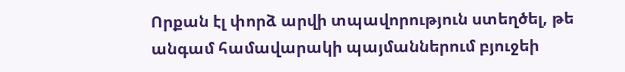Որքան էլ փորձ արվի տպավորություն ստեղծել, թե անգամ համավարակի պայմաններում բյուջեի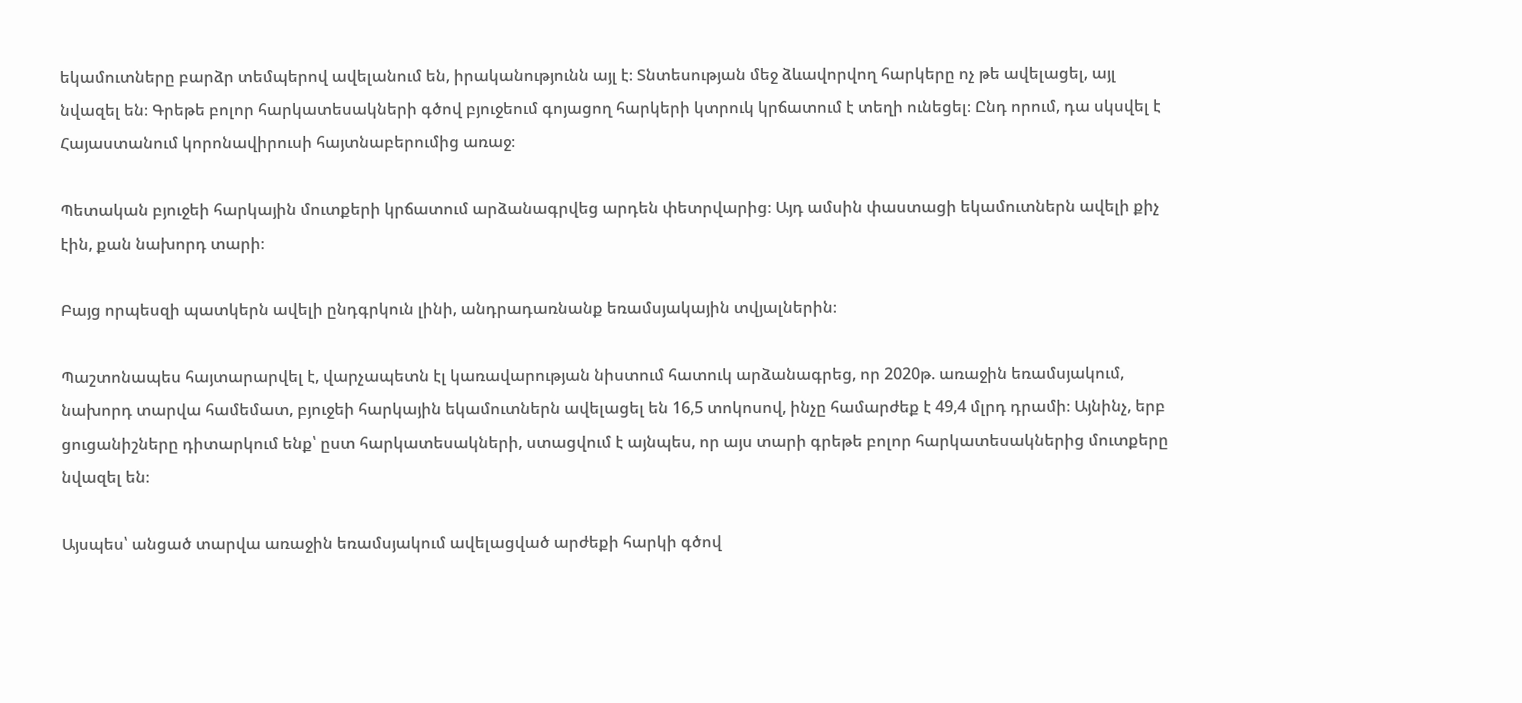եկամուտները բարձր տեմպերով ավելանում են, իրականությունն այլ է։ Տնտեսության մեջ ձևավորվող հարկերը ոչ թե ավելացել, այլ նվազել են։ Գրեթե բոլոր հարկատեսակների գծով բյուջեում գոյացող հարկերի կտրուկ կրճատում է տեղի ունեցել։ Ընդ որում, դա սկսվել է Հայաստանում կորոնավիրուսի հայտնաբերումից առաջ։

Պետական բյուջեի հարկային մուտքերի կրճատում արձանագրվեց արդեն փետրվարից։ Այդ ամսին փաստացի եկամուտներն ավելի քիչ էին, քան նախորդ տարի։

Բայց որպեսզի պատկերն ավելի ընդգրկուն լինի, անդրադառնանք եռամսյակային տվյալներին։

Պաշտոնապես հայտարարվել է, վարչապետն էլ կառավարության նիստում հատուկ արձանագրեց, որ 2020թ. առաջին եռամսյակում, նախորդ տարվա համեմատ, բյուջեի հարկային եկամուտներն ավելացել են 16,5 տոկոսով, ինչը համարժեք է 49,4 մլրդ դրամի։ Այնինչ, երբ ցուցանիշները դիտարկում ենք՝ ըստ հարկատեսակների, ստացվում է այնպես, որ այս տարի գրեթե բոլոր հարկատեսակներից մուտքերը նվազել են։

Այսպես՝ անցած տարվա առաջին եռամսյակում ավելացված արժեքի հարկի գծով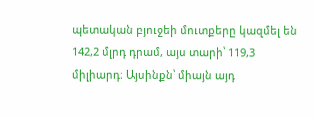պետական բյուջեի մուտքերը կազմել են 142,2 մլրդ դրամ, այս տարի՝ 119,3 միլիարդ։ Այսինքն՝ միայն այդ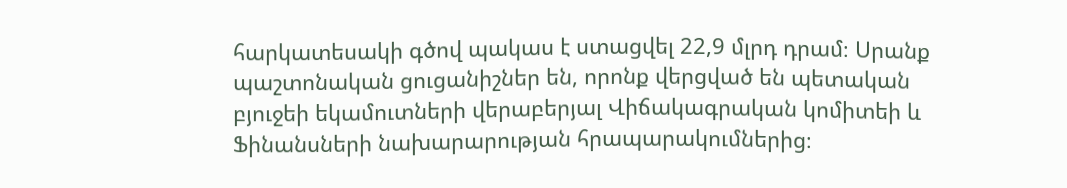հարկատեսակի գծով պակաս է ստացվել 22,9 մլրդ դրամ։ Սրանք պաշտոնական ցուցանիշներ են, որոնք վերցված են պետական բյուջեի եկամուտների վերաբերյալ Վիճակագրական կոմիտեի և Ֆինանսների նախարարության հրապարակումներից։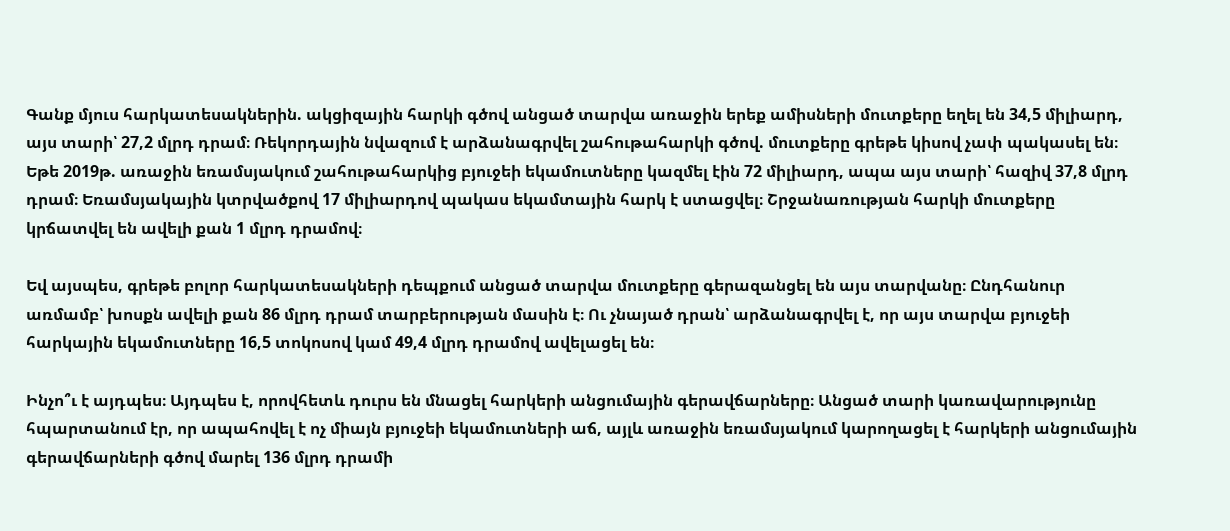Գանք մյուս հարկատեսակներին. ակցիզային հարկի գծով անցած տարվա առաջին երեք ամիսների մուտքերը եղել են 34,5 միլիարդ, այս տարի՝ 27,2 մլրդ դրամ։ Ռեկորդային նվազում է արձանագրվել շահութահարկի գծով. մուտքերը գրեթե կիսով չափ պակասել են։ Եթե 2019թ. առաջին եռամսյակում շահութահարկից բյուջեի եկամուտները կազմել էին 72 միլիարդ, ապա այս տարի՝ հազիվ 37,8 մլրդ դրամ։ Եռամսյակային կտրվածքով 17 միլիարդով պակաս եկամտային հարկ է ստացվել։ Շրջանառության հարկի մուտքերը կրճատվել են ավելի քան 1 մլրդ դրամով։

Եվ այսպես, գրեթե բոլոր հարկատեսակների դեպքում անցած տարվա մուտքերը գերազանցել են այս տարվանը։ Ընդհանուր առմամբ՝ խոսքն ավելի քան 86 մլրդ դրամ տարբերության մասին է։ Ու չնայած դրան՝ արձանագրվել է, որ այս տարվա բյուջեի հարկային եկամուտները 16,5 տոկոսով կամ 49,4 մլրդ դրամով ավելացել են։

Ինչո՞ւ է այդպես։ Այդպես է, որովհետև դուրս են մնացել հարկերի անցումային գերավճարները։ Անցած տարի կառավարությունը հպարտանում էր, որ ապահովել է ոչ միայն բյուջեի եկամուտների աճ, այլև առաջին եռամսյակում կարողացել է հարկերի անցումային գերավճարների գծով մարել 136 մլրդ դրամի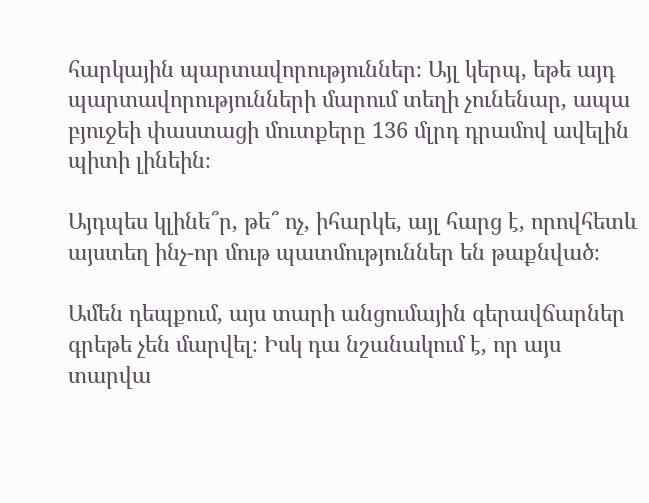հարկային պարտավորություններ։ Այլ կերպ, եթե այդ պարտավորությունների մարում տեղի չունենար, ապա բյուջեի փաստացի մուտքերը 136 մլրդ դրամով ավելին պիտի լինեին։

Այդպես կլինե՞ր, թե՞ ոչ, իհարկե, այլ հարց է, որովհետև այստեղ ինչ-որ մութ պատմություններ են թաքնված։

Ամեն դեպքում, այս տարի անցումային գերավճարներ գրեթե չեն մարվել։ Իսկ դա նշանակում է, որ այս տարվա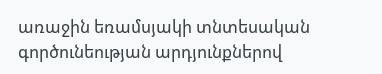առաջին եռամսյակի տնտեսական գործունեության արդյունքներով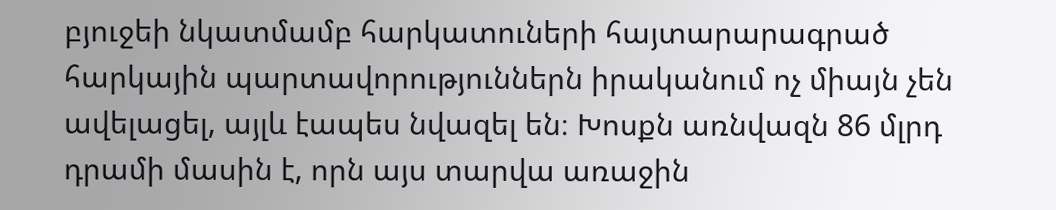բյուջեի նկատմամբ հարկատուների հայտարարագրած հարկային պարտավորություններն իրականում ոչ միայն չեն ավելացել, այլև էապես նվազել են։ Խոսքն առնվազն 86 մլրդ դրամի մասին է, որն այս տարվա առաջին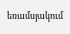եռամսյակում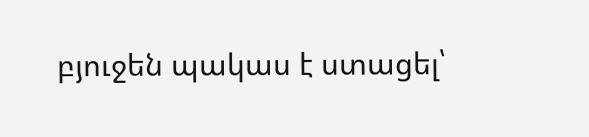բյուջեն պակաս է ստացել՝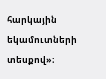հարկային եկամուտների տեսքով»։